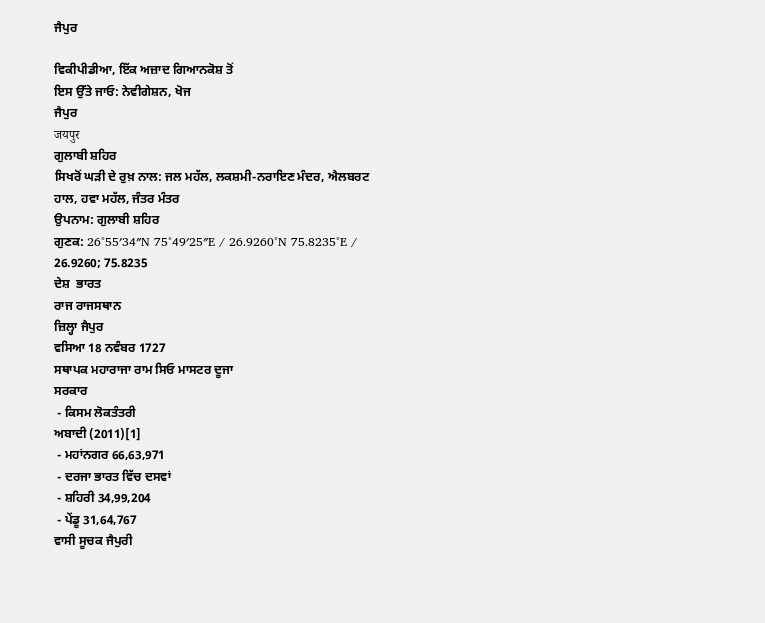ਜੈਪੁਰ

ਵਿਕੀਪੀਡੀਆ, ਇੱਕ ਅਜ਼ਾਦ ਗਿਆਨਕੋਸ਼ ਤੋਂ
ਇਸ ਉੱਤੇ ਜਾਓ: ਨੇਵੀਗੇਸ਼ਨ, ਖੋਜ
ਜੈਪੁਰ
जयपुर
ਗੁਲਾਬੀ ਸ਼ਹਿਰ
ਸਿਖਰੋਂ ਘੜੀ ਦੇ ਰੁਖ਼ ਨਾਲ: ਜਲ ਮਹੱਲ, ਲਕਸ਼ਮੀ-ਨਰਾਇਣ ਮੰਦਰ, ਐਲਬਰਟ ਹਾਲ, ਹਵਾ ਮਹੱਲ, ਜੰਤਰ ਮੰਤਰ
ਉਪਨਾਮ: ਗੁਲਾਬੀ ਸ਼ਹਿਰ
ਗੁਣਕ: 26°55′34″N 75°49′25″E / 26.9260°N 75.8235°E / 26.9260; 75.8235
ਦੇਸ਼  ਭਾਰਤ
ਰਾਜ ਰਾਜਸਥਾਨ
ਜ਼ਿਲ੍ਹਾ ਜੈਪੁਰ
ਵਸਿਆ 18 ਨਵੰਬਰ 1727
ਸਥਾਪਕ ਮਹਾਰਾਜਾ ਰਾਮ ਸਿਓ ਮਾਸਟਰ ਦੂਜਾ
ਸਰਕਾਰ
 - ਕਿਸਮ ਲੋਕਤੰਤਰੀ
ਅਬਾਦੀ (2011)[1]
 - ਮਹਾਂਨਗਰ 66,63,971
 - ਦਰਜਾ ਭਾਰਤ ਵਿੱਚ ਦਸਵਾਂ
 - ਸ਼ਹਿਰੀ 34,99,204
 - ਪੇਂਡੂ 31,64,767
ਵਾਸੀ ਸੂਚਕ ਜੈਪੁਰੀ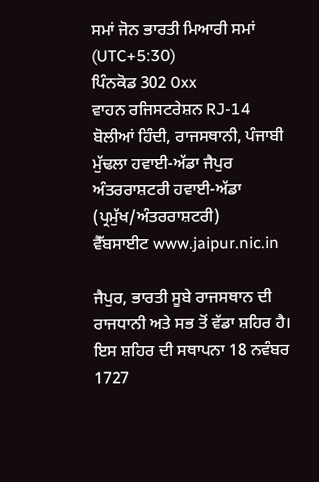ਸਮਾਂ ਜੋਨ ਭਾਰਤੀ ਮਿਆਰੀ ਸਮਾਂ (UTC+5:30)
ਪਿੰਨਕੋਡ 302 0xx
ਵਾਹਨ ਰਜਿਸਟਰੇਸ਼ਨ RJ-14
ਬੋਲੀਆਂ ਹਿੰਦੀ, ਰਾਜਸਥਾਨੀ, ਪੰਜਾਬੀ
ਮੁੱਢਲਾ ਹਵਾਈ-ਅੱਡਾ ਜੈਪੁਰ ਅੰਤਰਰਾਸ਼ਟਰੀ ਹਵਾਈ-ਅੱਡਾ (ਪ੍ਰਮੁੱਖ/ਅੰਤਰਰਾਸ਼ਟਰੀ)
ਵੈੱਬਸਾਈਟ www.jaipur.nic.in

ਜੈਪੁਰ, ਭਾਰਤੀ ਸੂਬੇ ਰਾਜਸਥਾਨ ਦੀ ਰਾਜਧਾਨੀ ਅਤੇ ਸਭ ਤੋਂ ਵੱਡਾ ਸ਼ਹਿਰ ਹੈ। ਇਸ ਸ਼ਹਿਰ ਦੀ ਸਥਾਪਨਾ 18 ਨਵੰਬਰ 1727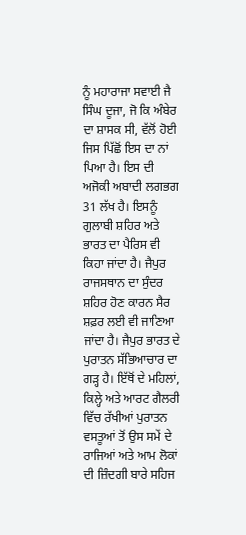ਨੂੰ ਮਹਾਰਾਜਾ ਸਵਾਈ ਜੈ ਸਿੰਘ ਦੂਜਾ, ਜੋ ਕਿ ਅੰਬੇਰ ਦਾ ਸ਼ਾਸਕ ਸੀ, ਵੱਲੋਂ ਹੋਈ ਜਿਸ ਪਿੱਛੋਂ ਇਸ ਦਾ ਨਾਂ ਪਿਆ ਹੈ। ਇਸ ਦੀ ਅਜੋਕੀ ਅਬਾਦੀ ਲਗਭਗ 31 ਲੱਖ ਹੈ। ਇਸਨੂੰ ਗੁਲਾਬੀ ਸ਼ਹਿਰ ਅਤੇ ਭਾਰਤ ਦਾ ਪੈਰਿਸ ਵੀ ਕਿਹਾ ਜਾਂਦਾ ਹੈ। ਜੈਪੁਰ ਰਾਜਸਥਾਨ ਦਾ ਸੁੰਦਰ ਸ਼ਹਿਰ ਹੋਣ ਕਾਰਨ ਸੈਰ ਸ਼ਫ਼ਰ ਲਈ ਵੀ ਜਾਣਿਆ ਜਾਂਦਾ ਹੈ। ਜੈਪੁਰ ਭਾਰਤ ਦੇ ਪੁਰਾਤਨ ਸੱਭਿਆਚਾਰ ਦਾ ਗੜ੍ਹ ਹੈ। ਇੱਥੋਂ ਦੇ ਮਹਿਲਾਂ, ਕਿਲ੍ਹੇ ਅਤੇ ਆਰਟ ਗੈਲਰੀ ਵਿੱਚ ਰੱਖੀਆਂ ਪੁਰਾਤਨ ਵਸਤੂਆਂ ਤੋਂ ਉਸ ਸਮੇਂ ਦੇ ਰਾਜਿਆਂ ਅਤੇ ਆਮ ਲੋਕਾਂ ਦੀ ਜ਼ਿੰਦਗੀ ਬਾਰੇ ਸਹਿਜ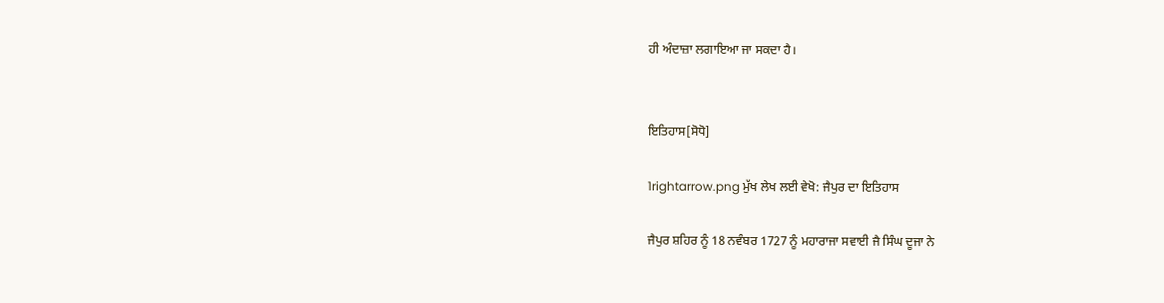ਹੀ ਅੰਦਾਜ਼ਾ ਲਗਾਇਆ ਜਾ ਸਕਦਾ ਹੈ।


ਇਤਿਹਾਸ[ਸੋਧੋ]

1rightarrow.png ਮੁੱਖ ਲੇਖ ਲਈ ਵੇਖੋ: ਜੈਪੁਰ ਦਾ ਇਤਿਹਾਸ

ਜੈਪੁਰ ਸ਼ਹਿਰ ਨੂੰ 18 ਨਵੰਬਰ 1727 ਨੂੰ ਮਹਾਰਾਜਾ ਸਵਾਈ ਜੈ ਸਿੰਘ ਦੂਜਾ ਨੇ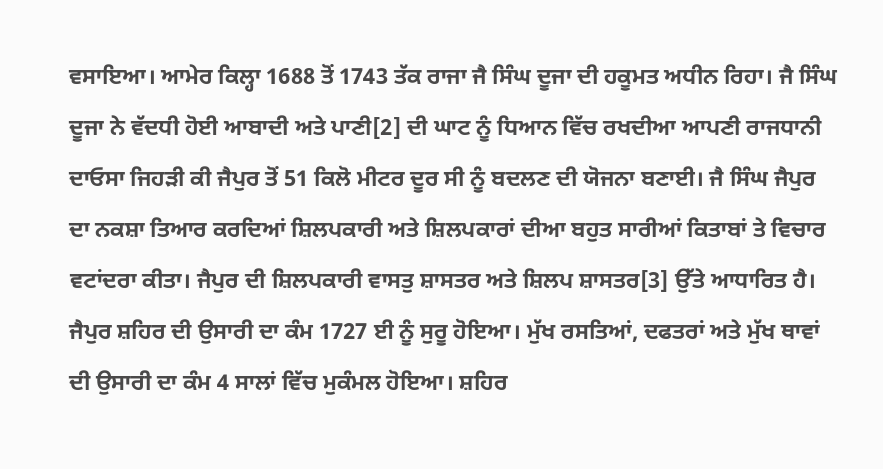ਵਸਾਇਆ। ਆਮੇਰ ਕਿਲ੍ਹਾ 1688 ਤੋਂ 1743 ਤੱਕ ਰਾਜਾ ਜੈ ਸਿੰਘ ਦੂਜਾ ਦੀ ਹਕੂਮਤ ਅਧੀਨ ਰਿਹਾ। ਜੈ ਸਿੰਘ ਦੂਜਾ ਨੇ ਵੱਦਧੀ ਹੋਈ ਆਬਾਦੀ ਅਤੇ ਪਾਣੀ[2] ਦੀ ਘਾਟ ਨੂੰ ਧਿਆਨ ਵਿੱਚ ਰਖਦੀਆ ਆਪਣੀ ਰਾਜਧਾਨੀ ਦਾਓਸਾ ਜਿਹੜੀ ਕੀ ਜੈਪੁਰ ਤੋਂ 51 ਕਿਲੋ ਮੀਟਰ ਦੂਰ ਸੀ ਨੂੰ ਬਦਲਣ ਦੀ ਯੋਜਨਾ ਬਣਾਈ। ਜੈ ਸਿੰਘ ਜੈਪੁਰ ਦਾ ਨਕਸ਼ਾ ਤਿਆਰ ਕਰਦਿਆਂ ਸ਼ਿਲਪਕਾਰੀ ਅਤੇ ਸ਼ਿਲਪਕਾਰਾਂ ਦੀਆ ਬਹੁਤ ਸਾਰੀਆਂ ਕਿਤਾਬਾਂ ਤੇ ਵਿਚਾਰ ਵਟਾਂਦਰਾ ਕੀਤਾ। ਜੈਪੁਰ ਦੀ ਸ਼ਿਲਪਕਾਰੀ ਵਾਸਤੁ ਸ਼ਾਸਤਰ ਅਤੇ ਸ਼ਿਲਪ ਸ਼ਾਸਤਰ[3] ਉੱਤੇ ਆਧਾਰਿਤ ਹੈ। ਜੈਪੁਰ ਸ਼ਹਿਰ ਦੀ ਉਸਾਰੀ ਦਾ ਕੰਮ 1727 ਈ ਨੂੰ ਸੁਰੂ ਹੋਇਆ। ਮੁੱਖ ਰਸਤਿਆਂ, ਦਫਤਰਾਂ ਅਤੇ ਮੁੱਖ ਥਾਵਾਂ ਦੀ ਉਸਾਰੀ ਦਾ ਕੰਮ 4 ਸਾਲਾਂ ਵਿੱਚ ਮੁਕੰਮਲ ਹੋਇਆ। ਸ਼ਹਿਰ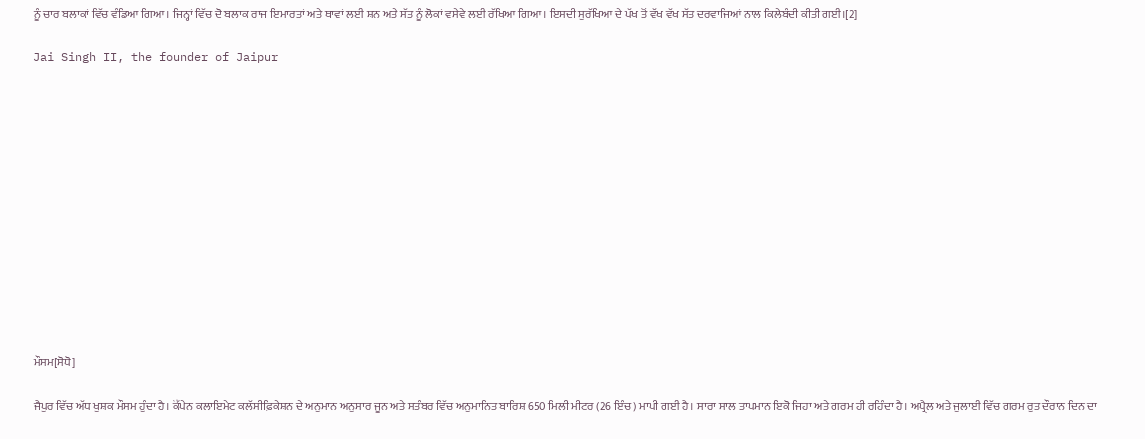ਨੂੰ ਚਾਰ ਬਲਾਕਾਂ ਵਿੱਚ ਵੰਡਿਆ ਗਿਆ। ਜਿਨ੍ਹਾਂ ਵਿੱਚ ਦੋ ਬਲਾਕ ਰਾਜ ਇਮਾਰਤਾਂ ਅਤੇ ਥਾਵਾਂ ਲਈ ਸ਼ਨ ਅਤੇ ਸੱਤ ਨੂੰ ਲੋਕਾਂ ਵਸੇਵੇ ਲਈ ਰੱਖਿਆ ਗਿਆ। ਇਸਦੀ ਸੁਰੱਖਿਆ ਦੇ ਪੱਖ ਤੋਂ ਵੱਖ ਵੱਖ ਸੱਤ ਦਰਵਾਜਿਆਂ ਨਾਲ ਕਿਲੇਬੰਦੀ ਕੀਤੀ ਗਈ।[2]

Jai Singh II, the founder of Jaipur













ਮੌਸਮ[ਸੋਧੋ]

ਜੈਪੁਰ ਵਿੱਚ ਅੱਧ ਖੁਸ਼ਕ ਮੌਸਮ ਹੁੰਦਾ ਹੈ। ਕੋੱਪੇਨ ਕਲਾਇਮੇਟ ਕਲੱਸੀਫ਼ਿਕੇਸ਼ਨ ਦੇ ਅਨੁਮਾਨ ਅਨੁਸਾਰ ਜੂਨ ਅਤੇ ਸਤੰਬਰ ਵਿੱਚ ਅਨੁਮਾਨਿਤ ਬਾਰਿਸ਼ 650 ਮਿਲੀ ਮੀਟਰ (26 ਇੰਚ) ਮਾਪੀ ਗਈ ਹੈ। ਸਾਰਾ ਸਾਲ ਤਾਪਮਾਨ ਇਕੋ ਜਿਹਾ ਅਤੇ ਗਰਮ ਹੀ ਰਹਿੰਦਾ ਹੈ। ਅਪ੍ਰੈਲ ਅਤੇ ਜੁਲਾਈ ਵਿੱਚ ਗਰਮ ਰੁਤ ਦੌਰਾਨ ਦਿਨ ਦਾ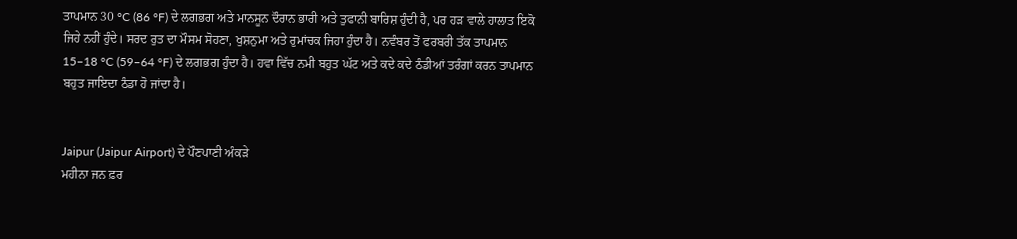ਤਾਪਮਾਨ 30 °C (86 °F) ਦੇ ਲਗਭਗ ਅਤੇ ਮਾਨਸੂਨ ਦੌਰਾਨ ਭਾਰੀ ਅਤੇ ਤੁਫਾਨੀ ਬਾਰਿਸ਼ ਹੁੰਦੀ ਹੈ, ਪਰ ਹੜ ਵਾਲੇ ਹਾਲਾਤ ਇਕੋ ਜਿਹੇ ਨਹੀਂ ਹੁੰਦੇ। ਸਰਦ ਰੁਤ ਦਾ ਮੌਸਮ ਸੋਹਣਾ, ਖੁਸ਼ਨੁਮਾ ਅਤੇ ਰੁਮਾਂਚਕ ਜਿਹਾ ਹੁੰਦਾ ਹੈ। ਨਵੰਬਰ ਤੋਂ ਫਰਬਰੀ ਤੱਕ ਤਾਪਮਾਨ 15–18 °C (59–64 °F) ਦੇ ਲਗਭਗ ਹੁੰਦਾ ਹੈ। ਹਵਾ ਵਿੱਚ ਨਮੀ ਬਹੁਤ ਘੱਟ ਅਤੇ ਕਦੇ ਕਦੇ ਠੰਡੀਆਂ ਤਰੰਗਾਂ ਕਰਨ ਤਾਪਮਾਨ ਬਹੁਤ ਜਾਇਦਾ ਠੰਡਾ ਹੋ ਜਾਂਦਾ ਹੈ।


Jaipur (Jaipur Airport) ਦੇ ਪੌਣਪਾਣੀ ਅੰਕੜੇ
ਮਹੀਨਾ ਜਨ ਫ਼ਰ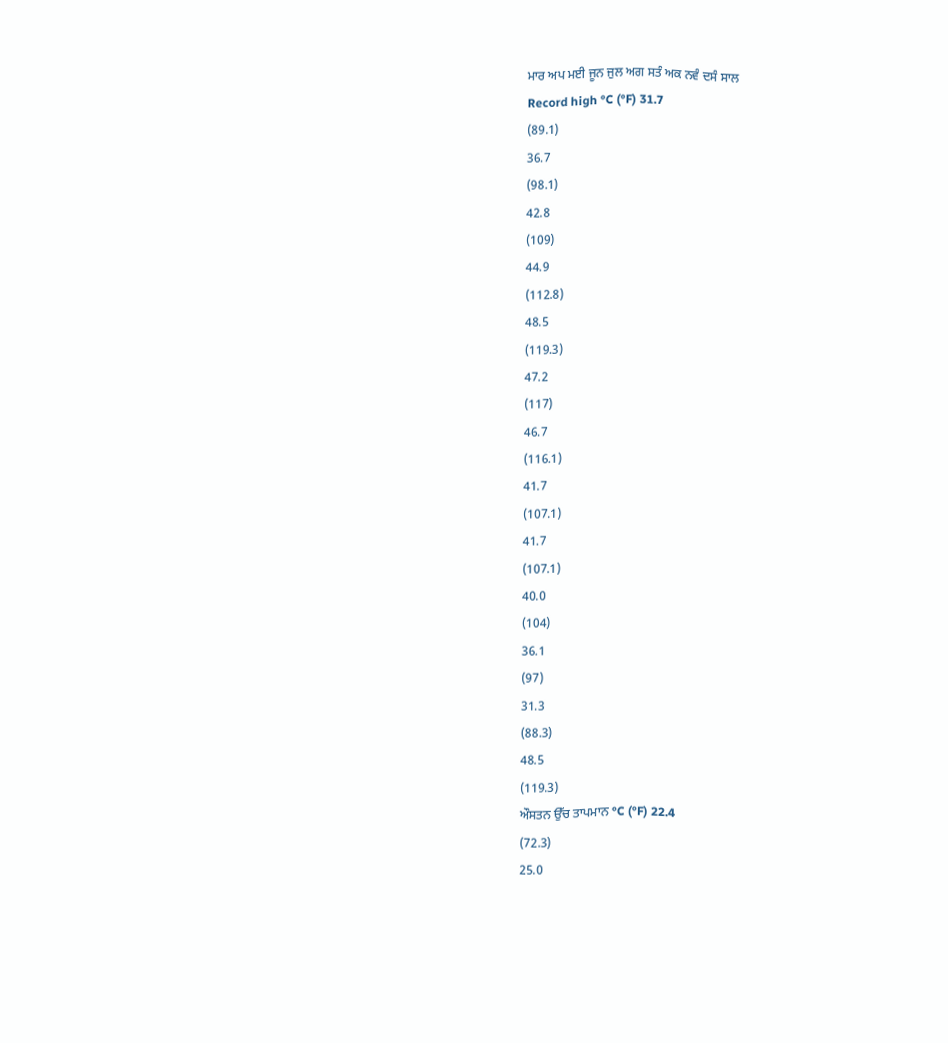ਮਾਰ ਅਪ ਮਈ ਜੂਨ ਜੁਲ ਅਗ ਸਤੰ ਅਕ ਨਵੰ ਦਸੰ ਸਾਲ
Record high °C (°F) 31.7
(89.1)
36.7
(98.1)
42.8
(109)
44.9
(112.8)
48.5
(119.3)
47.2
(117)
46.7
(116.1)
41.7
(107.1)
41.7
(107.1)
40.0
(104)
36.1
(97)
31.3
(88.3)
48.5
(119.3)
ਔਸਤਨ ਉੱਚ ਤਾਪਮਾਨ °C (°F) 22.4
(72.3)
25.0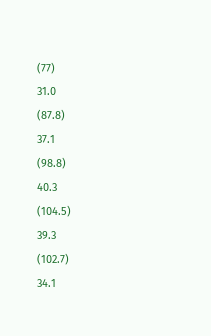(77)
31.0
(87.8)
37.1
(98.8)
40.3
(104.5)
39.3
(102.7)
34.1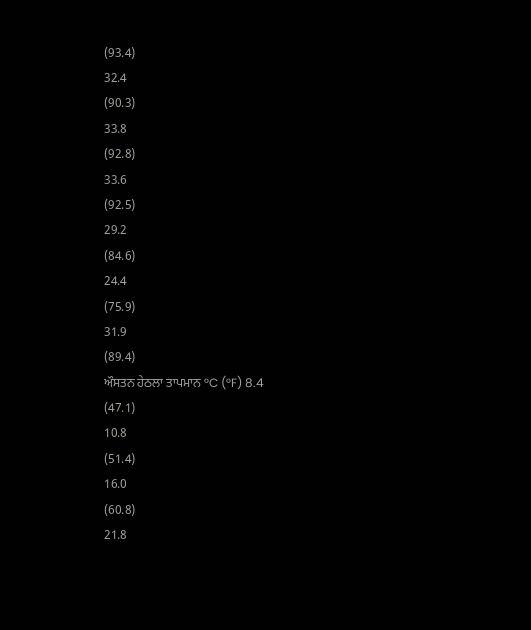(93.4)
32.4
(90.3)
33.8
(92.8)
33.6
(92.5)
29.2
(84.6)
24.4
(75.9)
31.9
(89.4)
ਔਸਤਨ ਹੇਠਲਾ ਤਾਪਮਾਨ °C (°F) 8.4
(47.1)
10.8
(51.4)
16.0
(60.8)
21.8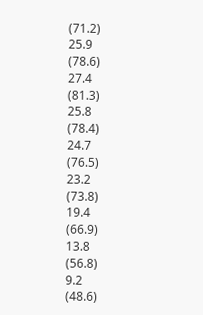(71.2)
25.9
(78.6)
27.4
(81.3)
25.8
(78.4)
24.7
(76.5)
23.2
(73.8)
19.4
(66.9)
13.8
(56.8)
9.2
(48.6)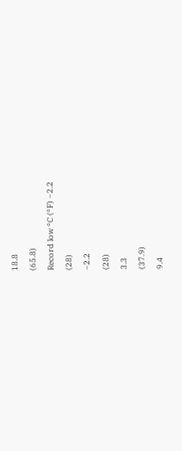18.8
(65.8)
Record low °C (°F) −2.2
(28)
−2.2
(28)
3.3
(37.9)
9.4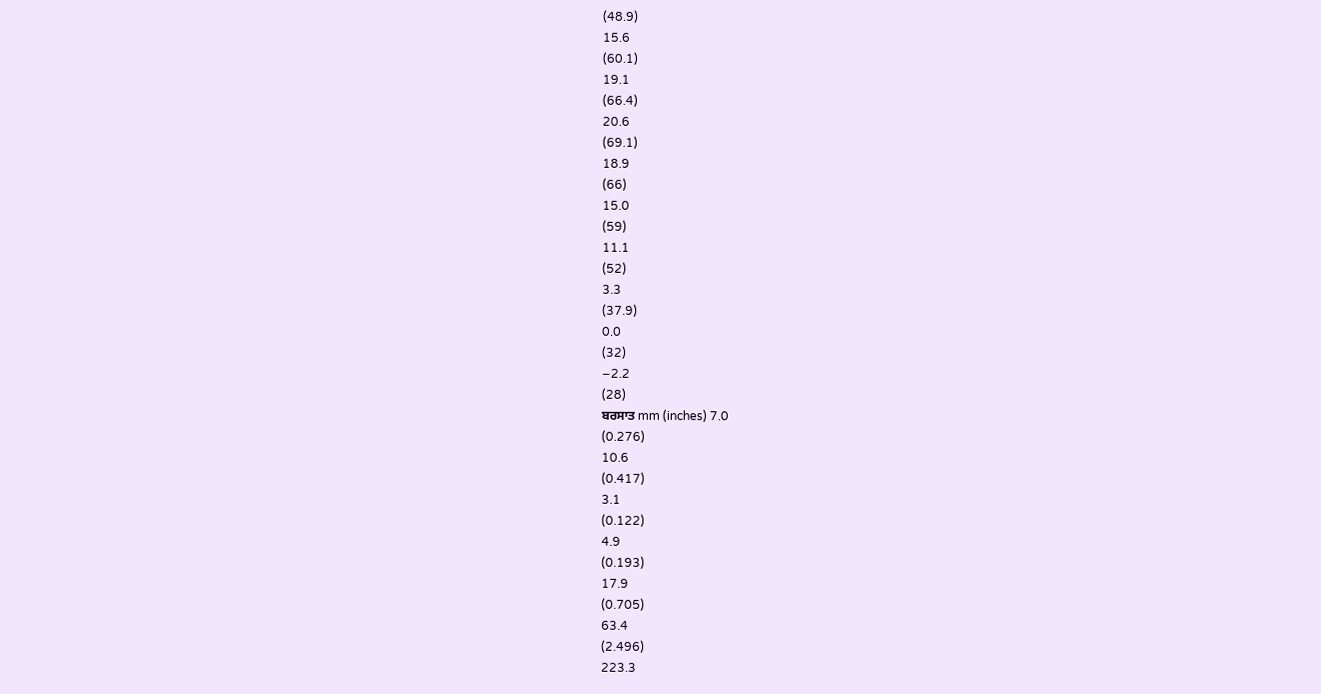(48.9)
15.6
(60.1)
19.1
(66.4)
20.6
(69.1)
18.9
(66)
15.0
(59)
11.1
(52)
3.3
(37.9)
0.0
(32)
−2.2
(28)
ਬਰਸਾਤ mm (inches) 7.0
(0.276)
10.6
(0.417)
3.1
(0.122)
4.9
(0.193)
17.9
(0.705)
63.4
(2.496)
223.3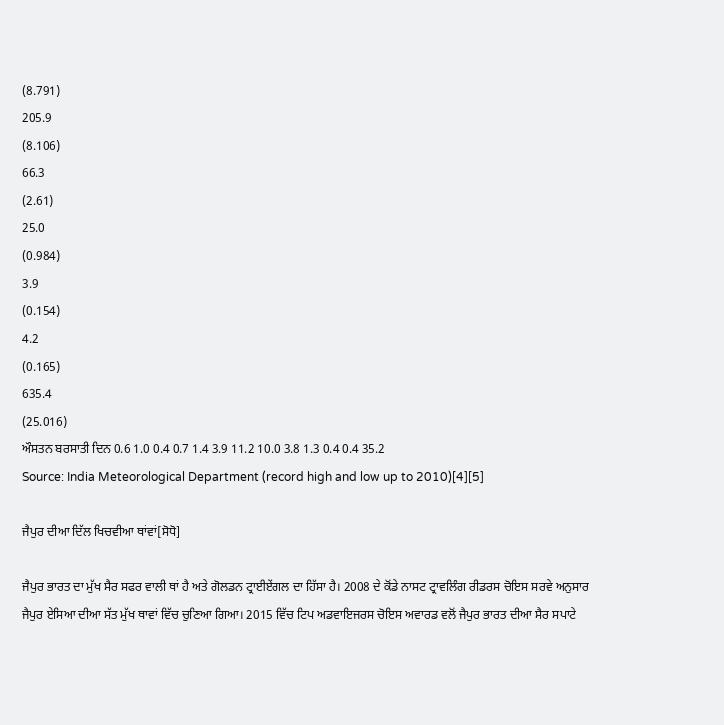(8.791)
205.9
(8.106)
66.3
(2.61)
25.0
(0.984)
3.9
(0.154)
4.2
(0.165)
635.4
(25.016)
ਔਸਤਨ ਬਰਸਾਤੀ ਦਿਨ 0.6 1.0 0.4 0.7 1.4 3.9 11.2 10.0 3.8 1.3 0.4 0.4 35.2
Source: India Meteorological Department (record high and low up to 2010)[4][5]

ਜੈਪੁਰ ਦੀਆ ਦਿੱਲ ਖਿਚਵੀਆ ਥਾਂਵਾਂ[ਸੋਧੋ]

ਜੈਪੁਰ ਭਾਰਤ ਦਾ ਮੁੱਖ ਸੈਰ ਸਫਰ ਵਾਲੀ ਥਾਂ ਹੈ ਅਤੇ ਗੋਲਡਨ ਟ੍ਰਾਈਏਂਗਲ ਦਾ ਹਿੱਸਾ ਹੈ। 2008 ਦੇ ਕੋਂਡੇ ਨਾਸਟ ਟ੍ਰਾਵਲਿੰਗ ਰੀਡਰਸ ਚੋਇਸ ਸਰਵੇ ਅਨੁਸਾਰ ਜੈਪੁਰ ਏਸਿਆ ਦੀਆ ਸੱਤ ਮੁੱਖ ਥਾਵਾਂ ਵਿੱਚ ਚੁਣਿਆ ਗਿਆ। 2015 ਵਿੱਚ ਟਿਪ ਅਡਵਾਇਜਰਸ ਚੋਇਸ ਅਵਾਰਡ ਵਲੋਂ ਜੈਪੁਰ ਭਾਰਤ ਦੀਆ ਸੈਰ ਸਪਾਟੇ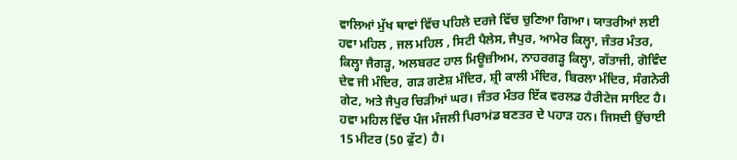ਵਾਲਿਆਂ ਮੁੱਖ ਥਾਵਾਂ ਵਿੱਚ ਪਹਿਲੇ ਦਰਜੇ ਵਿੱਚ ਚੁਣਿਆ ਗਿਆ। ਯਾਤਰੀਆਂ ਲਈ ਹਵਾ ਮਹਿਲ , ਜਲ ਮਹਿਲ , ਸਿਟੀ ਪੈਲੇਸ, ਜੈਪੁਰ, ਆਮੇਰ ਕਿਲ੍ਹਾ, ਜੰਤਰ ਮੰਤਰ, ਕਿਲ੍ਹਾ ਜੈਗਡ਼੍ਹ, ਅਲਬਰਟ ਹਾਲ ਮਿਊਜ਼ੀਅਮ, ਨਾਹਰਗੜ੍ਹ ਕਿਲ੍ਹਾ, ਗੱਤਾਜੀ, ਗੋਵਿੰਦ ਦੇਵ ਜੀ ਮੰਦਿਰ, ਗੜ ਗਣੇਸ਼ ਮੰਦਿਰ, ਸ਼੍ਰੀ ਕਾਲੀ ਮੰਦਿਰ, ਬਿਰਲਾ ਮੰਦਿਰ, ਸੰਗਨੇਰੀ ਗੇਟ, ਅਤੇ ਜੈਪੁਰ ਚਿੜੀਆਂ ਘਰ। ਜੰਤਰ ਮੰਤਰ ਇੱਕ ਵਰਲਡ ਹੈਰੀਟੇਜ ਸਾਇਟ ਹੈ। ਹਵਾ ਮਹਿਲ ਵਿੱਚ ਪੰਜ ਮੰਜਲੀ ਪਿਰਾਮਂਡ ਬਣਤਰ ਦੇ ਪਹਾੜ ਹਨ। ਜਿਸਦੀ ਉਂਚਾਈ 15 ਮੀਟਰ (50 ਫੁੱਟ) ਹੈ।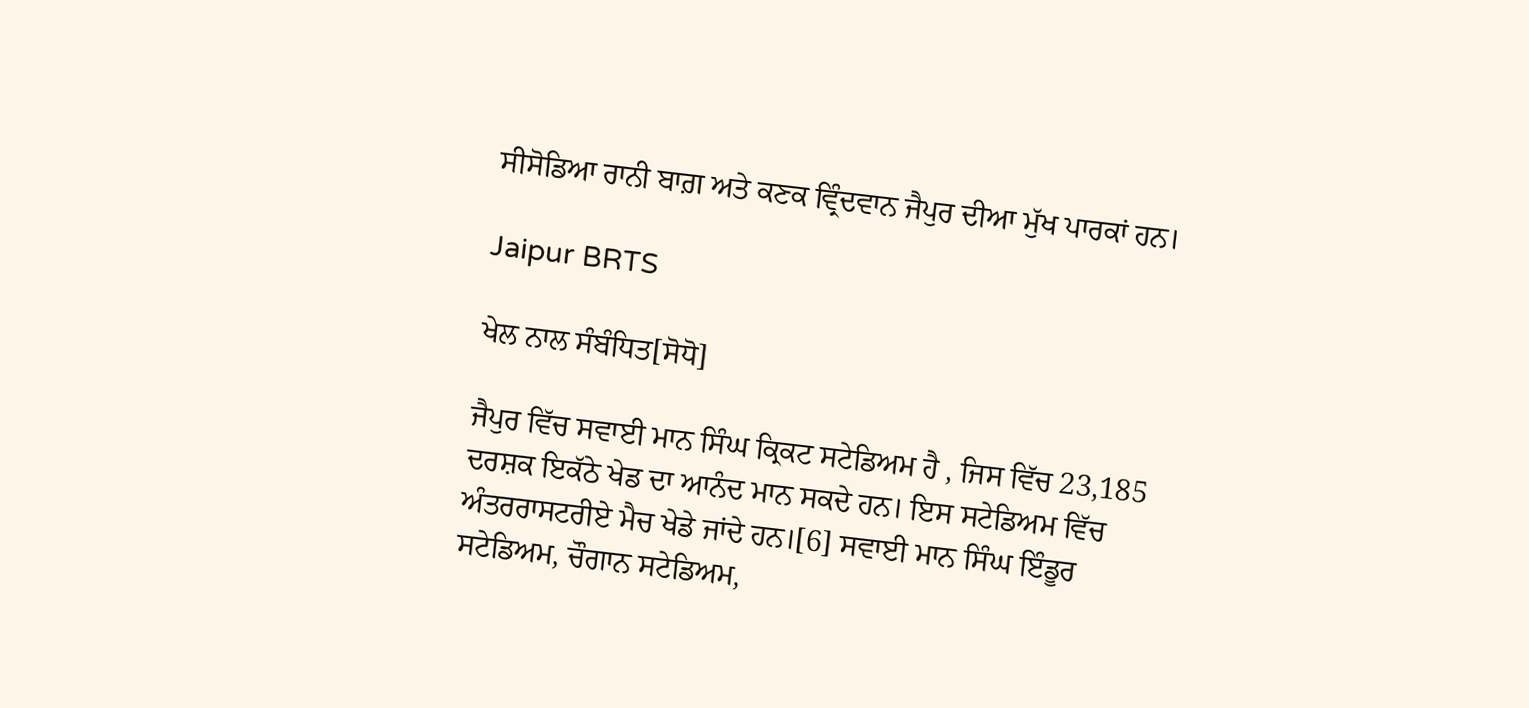ਸੀਸੋਡਿਆ ਰਾਨੀ ਬਾਗ਼ ਅਤੇ ਕਣਕ ਵ੍ਰਿੰਦਵਾਨ ਜੈਪੁਰ ਦੀਆ ਮੁੱਖ ਪਾਰਕਾਂ ਹਨ।

Jaipur BRTS

ਖੇਲ ਨਾਲ ਸੰਬੰਧਿਤ[ਸੋਧੋ]

ਜੈਪੁਰ ਵਿੱਚ ਸਵਾਈ ਮਾਨ ਸਿੰਘ ਕ੍ਰਿਕਟ ਸਟੇਡਿਅਮ ਹੈ , ਜਿਸ ਵਿੱਚ 23,185 ਦਰਸ਼ਕ ਇਕੱਠੇ ਖੇਡ ਦਾ ਆਨੰਦ ਮਾਨ ਸਕਦੇ ਹਨ। ਇਸ ਸਟੇਡਿਅਮ ਵਿੱਚ ਅੰਤਰਰਾਸਟਰੀਏ ਮੈਚ ਖੇਡੇ ਜਾਂਦੇ ਹਨ।[6] ਸਵਾਈ ਮਾਨ ਸਿੰਘ ਇੰਡੂਰ ਸਟੇਡਿਅਮ, ਚੌਗਾਨ ਸਟੇਡਿਅਮ,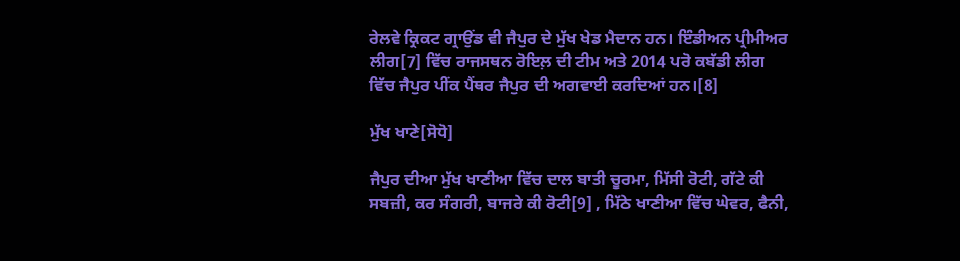ਰੇਲਵੇ ਕ੍ਰਿਕਟ ਗ੍ਰਾਉਂਡ ਵੀ ਜੈਪੁਰ ਦੇ ਮੁੱਖ ਖੇਡ ਮੈਦਾਨ ਹਨ। ਇੰਡੀਅਨ ਪ੍ਰੀਮੀਅਰ ਲੀਗ[7] ਵਿੱਚ ਰਾਜਸਥਨ ਰੋਇਲ਼ ਦੀ ਟੀਮ ਅਤੇ 2014 ਪਰੋ ਕਬੱਡੀ ਲੀਗ ਵਿੱਚ ਜੈਪੁਰ ਪੀਂਕ ਪੈਂਥਰ ਜੈਪੁਰ ਦੀ ਅਗਵਾਈ ਕਰਦਿਆਂ ਹਨ।[8]

ਮੁੱਖ ਖਾਣੇ[ਸੋਧੋ]

ਜੈਪੁਰ ਦੀਆ ਮੁੱਖ ਖਾਣੀਆ ਵਿੱਚ ਦਾਲ ਬਾਤੀ ਚੂਰਮਾ, ਮਿੱਸੀ ਰੋਟੀ, ਗੱਟੇ ਕੀ ਸਬਜ਼ੀ, ਕਰ ਸੰਗਰੀ, ਬਾਜਰੇ ਕੀ ਰੋਟੀ[9] , ਮਿੱਠੇ ਖਾਣੀਆ ਵਿੱਚ ਘੇਵਰ, ਫੈਨੀ,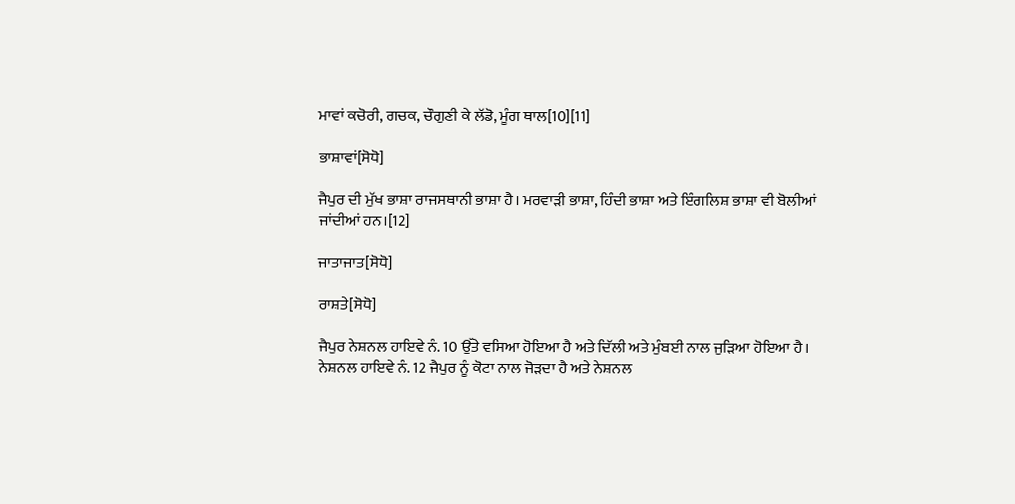ਮਾਵਾਂ ਕਚੋਰੀ, ਗਚਕ, ਚੌਗੁਣੀ ਕੇ ਲੱਡੋ, ਮੂੰਗ ਥਾਲ[10][11]

ਭਾਸ਼ਾਵਾਂ[ਸੋਧੋ]

ਜੈਪੁਰ ਦੀ ਮੁੱਖ ਭਾਸ਼ਾ ਰਾਜਸਥਾਨੀ ਭਾਸ਼ਾ ਹੈ। ਮਰਵਾੜੀ ਭਾਸ਼ਾ, ਹਿੰਦੀ ਭਾਸ਼ਾ ਅਤੇ ਇੰਗਲਿਸ਼ ਭਾਸ਼ਾ ਵੀ ਬੋਲੀਆਂ ਜਾਂਦੀਆਂ ਹਨ।[12]

ਜਾਤਾਜਾਤ[ਸੋਧੋ]

ਰਾਸ਼ਤੇ[ਸੋਧੋ]

ਜੈਪੁਰ ਨੇਸ਼ਨਲ ਹਾਇਵੇ ਨੰ. 10 ਉੱਤੇ ਵਸਿਆ ਹੋਇਆ ਹੈ ਅਤੇ ਦਿੱਲੀ ਅਤੇ ਮੁੰਬਈ ਨਾਲ ਜੁੜਿਆ ਹੋਇਆ ਹੈ। ਨੇਸ਼ਨਲ ਹਾਇਵੇ ਨੰ. 12 ਜੈਪੁਰ ਨੂੰ ਕੋਟਾ ਨਾਲ ਜੋੜਦਾ ਹੈ ਅਤੇ ਨੇਸ਼ਨਲ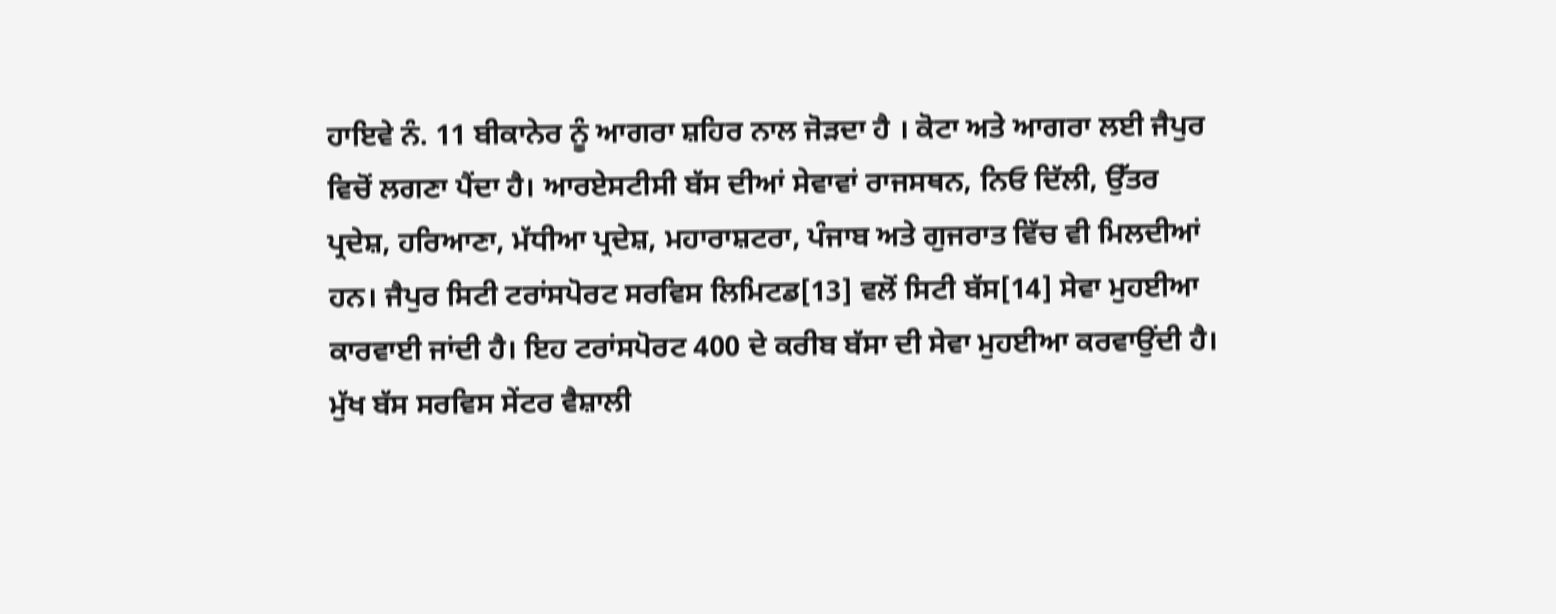ਹਾਇਵੇ ਨੰ. 11 ਬੀਕਾਨੇਰ ਨੂੰ ਆਗਰਾ ਸ਼ਹਿਰ ਨਾਲ ਜੋੜਦਾ ਹੈ । ਕੋਟਾ ਅਤੇ ਆਗਰਾ ਲਈ ਜੈਪੁਰ ਵਿਚੋਂ ਲਗਣਾ ਪੈਂਦਾ ਹੈ। ਆਰਏਸਟੀਸੀ ਬੱਸ ਦੀਆਂ ਸੇਵਾਵਾਂ ਰਾਜਸਥਨ, ਨਿਓ ਦਿੱਲੀ, ਉੱਤਰ ਪ੍ਰਦੇਸ਼, ਹਰਿਆਣਾ, ਮੱਧੀਆ ਪ੍ਰਦੇਸ਼, ਮਹਾਰਾਸ਼ਟਰਾ, ਪੰਜਾਬ ਅਤੇ ਗੁਜਰਾਤ ਵਿੱਚ ਵੀ ਮਿਲਦੀਆਂ ਹਨ। ਜੈਪੁਰ ਸਿਟੀ ਟਰਾਂਸਪੋਰਟ ਸਰਵਿਸ ਲਿਮਿਟਡ[13] ਵਲੋਂ ਸਿਟੀ ਬੱਸ[14] ਸੇਵਾ ਮੁਹਈਆ ਕਾਰਵਾਈ ਜਾਂਦੀ ਹੈ। ਇਹ ਟਰਾਂਸਪੋਰਟ 400 ਦੇ ਕਰੀਬ ਬੱਸਾ ਦੀ ਸੇਵਾ ਮੁਹਈਆ ਕਰਵਾਉਂਦੀ ਹੈ। ਮੁੱਖ ਬੱਸ ਸਰਵਿਸ ਸੇਂਟਰ ਵੈਸ਼ਾਲੀ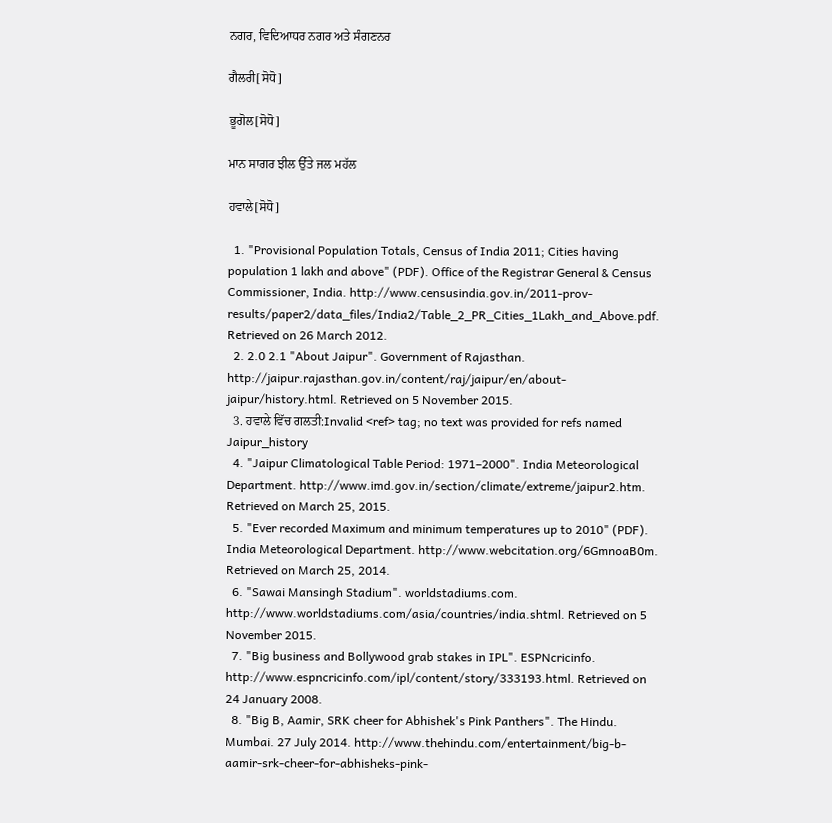ਨਗਰ, ਵਿਦਿਆਧਰ ਨਗਰ ਅਤੇ ਸੰਗਣਨਰ

ਗੈਲਰੀ[ਸੋਧੋ]

ਭੂਗੋਲ[ਸੋਧੋ]

ਮਾਨ ਸਾਗਰ ਝੀਲ ਉੱਤੇ ਜਲ ਮਹੱਲ

ਹਵਾਲੇ[ਸੋਧੋ]

  1. "Provisional Population Totals, Census of India 2011; Cities having population 1 lakh and above" (PDF). Office of the Registrar General & Census Commissioner, India. http://www.censusindia.gov.in/2011-prov-results/paper2/data_files/India2/Table_2_PR_Cities_1Lakh_and_Above.pdf. Retrieved on 26 March 2012.
  2. 2.0 2.1 "About Jaipur". Government of Rajasthan. http://jaipur.rajasthan.gov.in/content/raj/jaipur/en/about-jaipur/history.html. Retrieved on 5 November 2015.
  3. ਹਵਾਲੇ ਵਿੱਚ ਗਲਤੀ:Invalid <ref> tag; no text was provided for refs named Jaipur_history
  4. "Jaipur Climatological Table Period: 1971–2000". India Meteorological Department. http://www.imd.gov.in/section/climate/extreme/jaipur2.htm. Retrieved on March 25, 2015.
  5. "Ever recorded Maximum and minimum temperatures up to 2010" (PDF). India Meteorological Department. http://www.webcitation.org/6GmnoaB0m. Retrieved on March 25, 2014.
  6. "Sawai Mansingh Stadium". worldstadiums.com. http://www.worldstadiums.com/asia/countries/india.shtml. Retrieved on 5 November 2015.
  7. "Big business and Bollywood grab stakes in IPL". ESPNcricinfo. http://www.espncricinfo.com/ipl/content/story/333193.html. Retrieved on 24 January 2008.
  8. "Big B, Aamir, SRK cheer for Abhishek's Pink Panthers". The Hindu. Mumbai. 27 July 2014. http://www.thehindu.com/entertainment/big-b-aamir-srk-cheer-for-abhisheks-pink-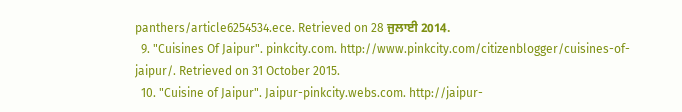panthers/article6254534.ece. Retrieved on 28 ਜੁਲਾਈ 2014.
  9. "Cuisines Of Jaipur". pinkcity.com. http://www.pinkcity.com/citizenblogger/cuisines-of-jaipur/. Retrieved on 31 October 2015.
  10. "Cuisine of Jaipur". Jaipur-pinkcity.webs.com. http://jaipur-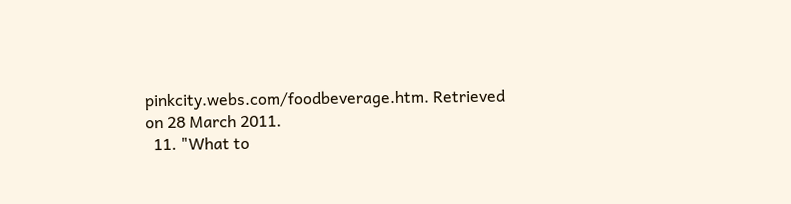pinkcity.webs.com/foodbeverage.htm. Retrieved on 28 March 2011.
  11. "What to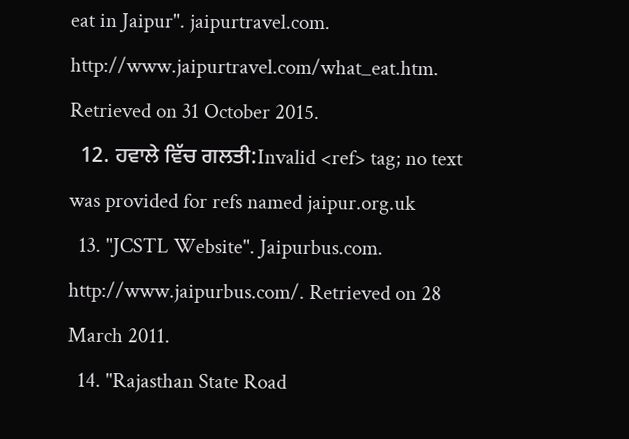eat in Jaipur". jaipurtravel.com. http://www.jaipurtravel.com/what_eat.htm. Retrieved on 31 October 2015.
  12. ਹਵਾਲੇ ਵਿੱਚ ਗਲਤੀ:Invalid <ref> tag; no text was provided for refs named jaipur.org.uk
  13. "JCSTL Website". Jaipurbus.com. http://www.jaipurbus.com/. Retrieved on 28 March 2011.
  14. "Rajasthan State Road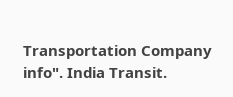Transportation Company info". India Transit.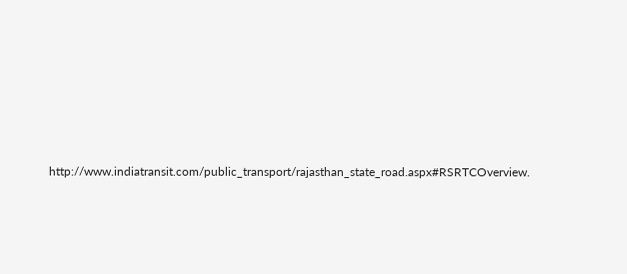http://www.indiatransit.com/public_transport/rajasthan_state_road.aspx#RSRTCOverview.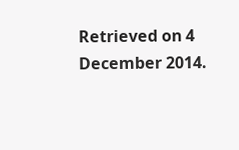Retrieved on 4 December 2014.